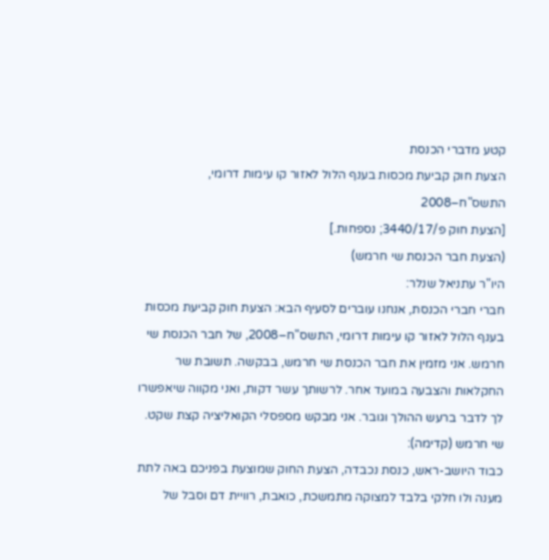קטע מדברי הכנסת
הצעת חוק קביעת מכסות בענף הלול לאזור קו עימות דרומי, התשס"ח–2008
[הצעת חוק פ/3440/17; נספחות.]
(הצעת חבר הכנסת שי חרמש)
היו"ר עתניאל שנלר:
חברי חברי הכנסת, אנחנו עוברים לסעיף הבא: הצעת חוק קביעת מכסות בענף הלול לאזור קו עימות דרומי, התשס"ח–2008, של חבר הכנסת שי חרמש. אני מזמין את חבר הכנסת שי חרמש, בבקשה. תשובת שר החקלאות והצבעה במועד אחר. לרשותך עשר דקות, ואני מקווה שיאפשרו לך לדבר ברעש ההולך וגובר. אני מבקש מספסלי הקואליציה קצת שקט.
שי חרמש (קדימה):
כבוד היושב-ראש, כנסת נכבדה, הצעת החוק שמוצעת בפניכם באה לתת מענה ולו חלקי בלבד למצוקה מתמשכת, כואבת, רוויית דם וסבל של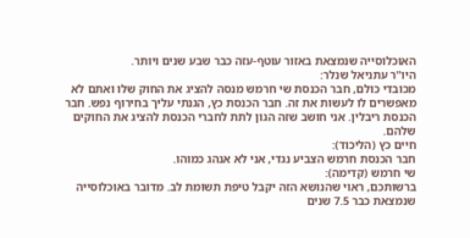האוכלוסייה שנמצאת באזור עוטף-עזה כבר שבע שנים ויותר.
היו"ר עתניאל שנלר:
מכובדי כולם, חבר הכנסת שי חרמש מנסה להציג את החוק שלו ואתם לא מאפשרים לו לעשות את זה. חבר הכנסת כץ, הגנתי עליך בחירוף נפש. חבר הכנסת ריבלין. אני חושב שזה הגון לתת לחברי הכנסת להציג את החוקים שלהם.
חיים כץ (הליכוד):
חבר הכנסת חרמש הצביע נגדי, אני לא אנהג כמוהו.
שי חרמש (קדימה):
ברשותכם, ראוי שהנושא הזה יקבל טיפת תשומת לב. מדובר באוכלוסייה שנמצאת כבר 7.5 שנים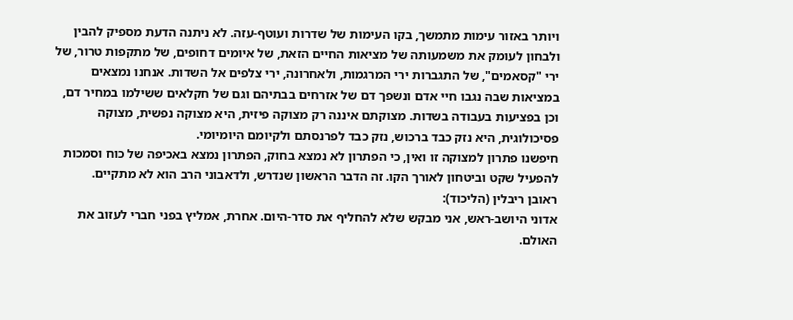ויותר באזור עימות מתמשך, בקו העימות של שדרות ועוטף-עזה. לא ניתנה הדעת מספיק להבין ולבחון לעומק את משמעותה של מציאות החיים הזאת, של איומים דחופים, של מתקפות טרור, של ירי "קסאמים", של התגברות ירי המרגמות, ולאחרונה, ירי צלפים אל השדות. אנחנו נמצאים במציאות שבה נגבו חיי אדם ונשפך דם של אזרחים בבתיהם וגם של חקלאים ששילמו במחיר דם, וכן בפציעות בעבודה בשדות. מצוקתם איננה רק מצוקה פיזית, היא מצוקה נפשית, מצוקה פסיכולוגית, היא נזק כבד ברכוש, נזק כבד לפרנסתם ולקיומם היומיומי.
חיפשנו פתרון למצוקה זו ואין, כי הפתרון לא נמצא בחוק, הפתרון נמצא באכיפה של כוח וסמכות להפעיל שקט וביטחון לאורך הקו. זה הדבר הראשון שנדרש, ולדאבוני הרב הוא לא מתקיים.
ראובן ריבלין (הליכוד):
אדוני היושב-ראש, אני מבקש שלא להחליף את סדר-היום. אחרת, אמליץ בפני חברי לעזוב את האולם.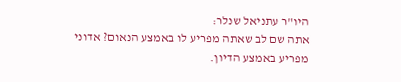היו"ר עתניאל שנלר:
אתה שם לב שאתה מפריע לו באמצע הנאום? אדוני מפריע באמצע הדיון.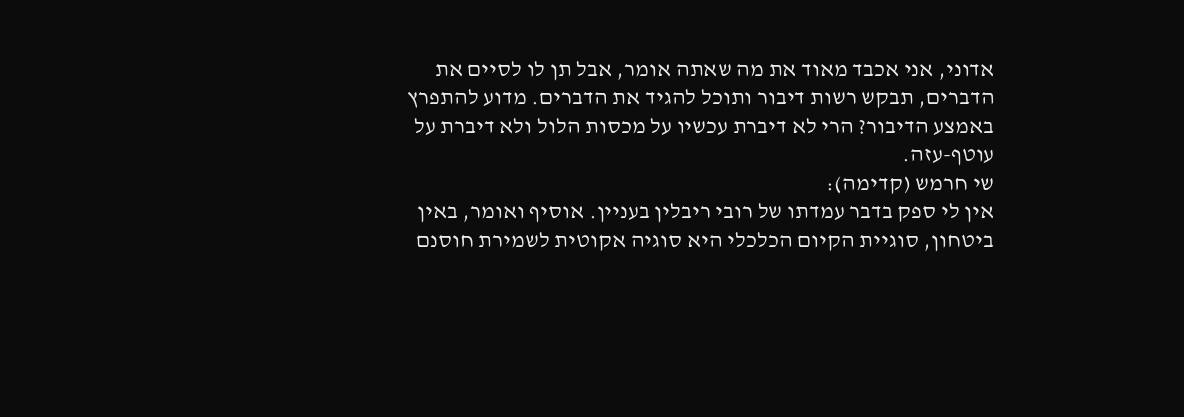אדוני, אני אכבד מאוד את מה שאתה אומר, אבל תן לו לסיים את הדברים, תבקש רשות דיבור ותוכל להגיד את הדברים. מדוע להתפרץ באמצע הדיבור? הרי לא דיברת עכשיו על מכסות הלול ולא דיברת על עוטף-עזה.
שי חרמש (קדימה):
אין לי ספק בדבר עמדתו של רובי ריבלין בעניין. אוסיף ואומר, באין ביטחון, סוגיית הקיום הכלכלי היא סוגיה אקוטית לשמירת חוסנם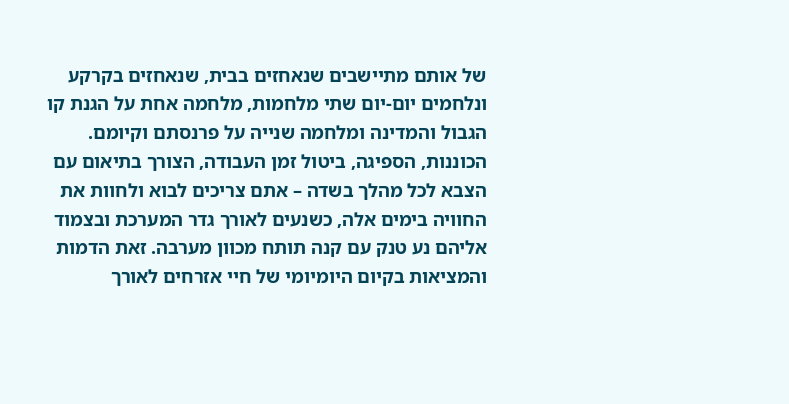של אותם מתיישבים שנאחזים בבית, שנאחזים בקרקע ונלחמים יום-יום שתי מלחמות, מלחמה אחת על הגנת קו הגבול והמדינה ומלחמה שנייה על פרנסתם וקיומם.
הכוננות, הספיגה, ביטול זמן העבודה, הצורך בתיאום עם הצבא לכל מהלך בשדה – אתם צריכים לבוא ולחוות את החוויה בימים אלה, כשנעים לאורך גדר המערכת ובצמוד אליהם נע טנק עם קנה תותח מכוון מערבה. זאת הדמות והמציאות בקיום היומיומי של חיי אזרחים לאורך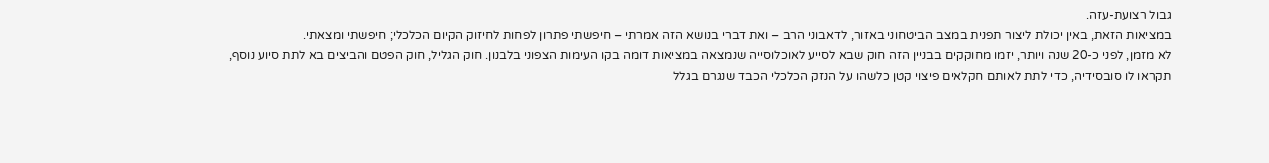גבול רצועת-עזה.
במציאות הזאת, באין יכולת ליצור תפנית במצב הביטחוני באזור, לדאבוני הרב – ואת דברי בנושא הזה אמרתי – חיפשתי פתרון לפחות לחיזוק הקיום הכלכלי; חיפשתי ומצאתי.
לא מזמן, לפני כ-20 שנה ויותר, יזמו מחוקקים בבניין הזה חוק שבא לסייע לאוכלוסייה שנמצאה במציאות דומה בקו העימות הצפוני בלבנון. חוק הגליל, חוק הפטם והביצים בא לתת סיוע נוסף, תקראו לו סובסידיה, כדי לתת לאותם חקלאים פיצוי קטן כלשהו על הנזק הכלכלי הכבד שנגרם בגלל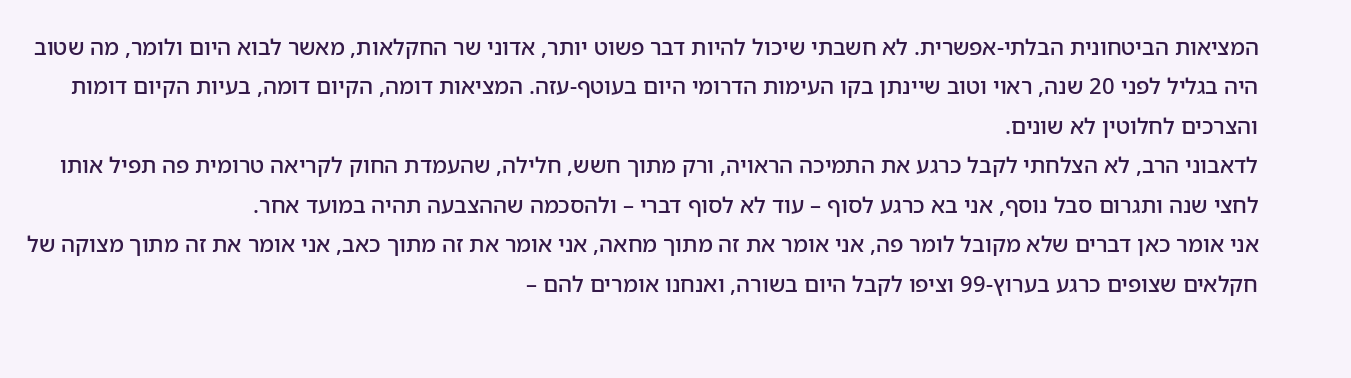המציאות הביטחונית הבלתי-אפשרית. לא חשבתי שיכול להיות דבר פשוט יותר, אדוני שר החקלאות, מאשר לבוא היום ולומר, מה שטוב היה בגליל לפני 20 שנה, ראוי וטוב שיינתן בקו העימות הדרומי היום בעוטף-עזה. המציאות דומה, הקיום דומה, בעיות הקיום דומות והצרכים לחלוטין לא שונים.
לדאבוני הרב, לא הצלחתי לקבל כרגע את התמיכה הראויה, ורק מתוך חשש, חלילה, שהעמדת החוק לקריאה טרומית פה תפיל אותו לחצי שנה ותגרום סבל נוסף, אני בא כרגע לסוף – עוד לא לסוף דברי – ולהסכמה שההצבעה תהיה במועד אחר.
אני אומר כאן דברים שלא מקובל לומר פה, אני אומר את זה מתוך מחאה, אני אומר את זה מתוך כאב, אני אומר את זה מתוך מצוקה של חקלאים שצופים כרגע בערוץ-99 וציפו לקבל היום בשורה, ואנחנו אומרים להם –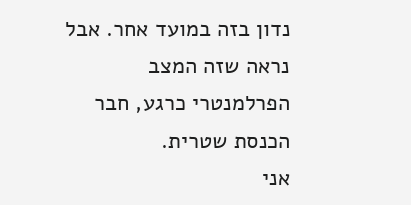נדון בזה במועד אחר. אבל נראה שזה המצב הפרלמנטרי כרגע, חבר הכנסת שטרית.
אני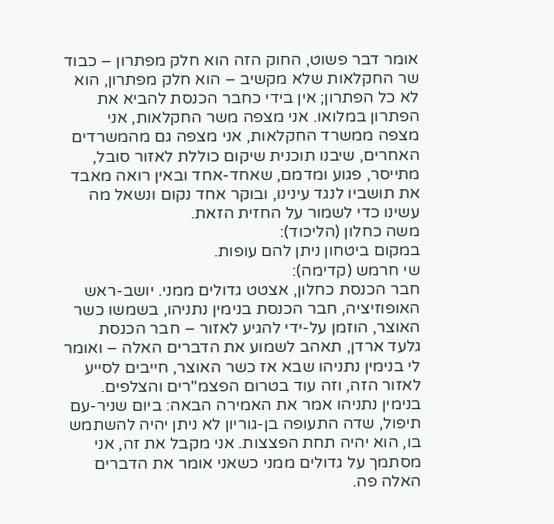אומר דבר פשוט, החוק הזה הוא חלק מפתרון – כבוד שר החקלאות שלא מקשיב – הוא חלק מפתרון, הוא לא כל הפתרון; אין בידי כחבר הכנסת להביא את הפתרון במלואו. אני מצפה משר החקלאות, אני מצפה ממשרד החקלאות, אני מצפה גם מהמשרדים האחרים, שיבנו תוכנית שיקום כוללת לאזור סובל, מתייסר, פגוע ומדמם, שאחד-אחד ובאין רואה מאבד את תושביו לנגד עינינו, ובוקר אחד נקום ונשאל מה עשינו כדי לשמור על החזית הזאת.
משה כחלון (הליכוד):
במקום ביטחון ניתן להם עופות.
שי חרמש (קדימה):
חבר הכנסת כחלון, אצטט גדולים ממני. יושב-ראש האופוזיציה, חבר הכנסת בנימין נתניהו, בשמשו כשר האוצר, הוזמן על-ידי להגיע לאזור – חבר הכנסת גלעד ארדן, תאהב לשמוע את הדברים האלה – ואומר לי בנימין נתניהו שבא אז כשר האוצר, חייבים לסייע לאזור הזה, וזה עוד בטרום הפצמ"רים והצלפים. בנימין נתניהו אמר את האמירה הבאה: ביום שניר-עם תיפול, שדה התעופה בן-גוריון לא ניתן יהיה להשתמש בו, הוא יהיה תחת הפצצות. אני מקבל את זה, אני מסתמך על גדולים ממני כשאני אומר את הדברים האלה פה.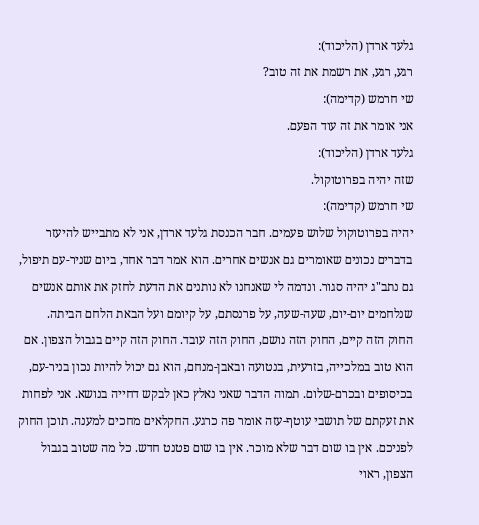גלעד ארדן (הליכוד):
רגע, רגע, את רשמת את זה טוב?
שי חרמש (קדימה):
אני אומר את זה עוד הפעם.
גלעד ארדן (הליכוד):
שזה יהיה בפרוטוקול.
שי חרמש (קדימה):
יהיה בפרוטוקול שלוש פעמים. חבר הכנסת גלעד ארדן, אני לא מתבייש להיעזר בדברים נכונים שאומרים גם אנשים אחרים. הוא אמר דבר אחד, ביום שניר-עם תיפול, גם נתב"ג יהיה סגור. ונדמה לי שאנחנו לא נותנים את הדעת לחזק את אותם אנשים שנלחמים יום-יום, שעה-שעה, על פרנסתם, על קיומם ועל הבאת הלחם הביתה.
החוק הזה קיים, החוק הזה נושם, החוק הזה עובד. החוק הזה קיים בגבול הצפון. אם הוא טוב במלכייה, בזרעית, בנטועה ובאבן-מנחם, הוא גם יכול להיות נכון בניר-עם, בכיסופים ובכרם-שלום. תמוה הדבר שאני נאלץ כאן לבקש דחייה בנושא. אני לפחות את זעקתם של תושבי עוטף-עזה אומר פה כרגע. החקלאים מחכים למענה. תוכן החוק לפניכם. אין בו שום דבר שלא מוכר. אין בו שום פטנט חדש. כל מה שטוב בגבול הצפון, ראוי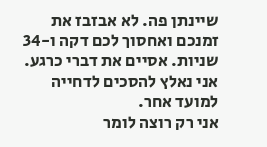שיינתן פה. לא אבזבז את זמנכם ואחסוך לכם דקה ו-34 שניות. אסיים את דברי כרגע. אני נאלץ להסכים לדחייה למועד אחר.
אני רק רוצה לומר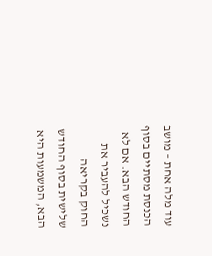עוד מלה אחת – מושב הכנסת מסתיים בסוף החודש הבא. אם לא נשכיל להעביר את החוק בקריאה שלישית בסוף החודש הבא, המשמעות היא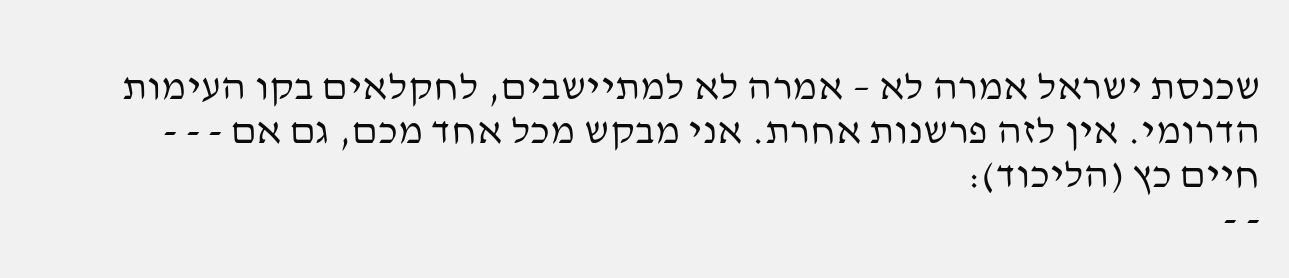שכנסת ישראל אמרה לא – אמרה לא למתיישבים, לחקלאים בקו העימות הדרומי. אין לזה פרשנות אחרת. אני מבקש מכל אחד מכם, גם אם - - -
חיים כץ (הליכוד):
- -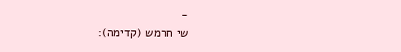-
שי חרמש (קדימה):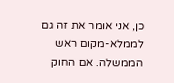כן, אני אומר את זה גם לממלא-מקום ראש הממשלה. אם החוק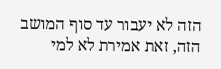הזה לא יעבור עד סוף המושב הזה, זאת אמירת לא למי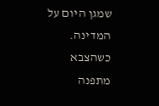שמגן היום על המדינה. כשהצבא מתפנה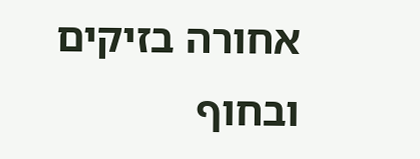אחורה בזיקים ובחוף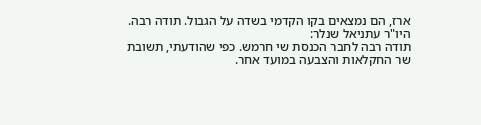ארז, הם נמצאים בקו הקדמי בשדה על הגבול. תודה רבה.
היו"ר עתניאל שנלר:
תודה רבה לחבר הכנסת שי חרמש. כפי שהודעתי, תשובת שר החקלאות והצבעה במועד אחר.